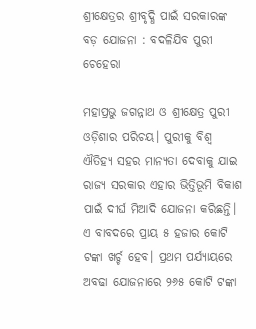ଶ୍ରୀକ୍ଷେତ୍ରର ଶ୍ରୀବୃଦ୍ଧି ପାଇଁ ସରକାରଙ୍କ ବଡ଼ ‌ଯୋଜନା : ବଦଳିଯିବ ପୁରୀ ଚେହେରା

ମହାପ୍ରଭୁ ଜଗନ୍ନାଥ ଓ ଶ୍ରୀକ୍ଷେତ୍ର ପୁରୀ ଓଡ଼ିଶାର ପରିଚୟ। ପୁରୀକୁ ବିଶ୍ବ ଐତିହ୍ୟ ସହର ମାନ୍ୟତା ଦେବାକୁ ଯାଇ ରାଜ୍ୟ ସରକାର ଏହାର ଭିତ୍ତିଭୂମି ବିକାଶ ପାଇଁ ଦୀର୍ଘ ମିଆଦି ଯୋଜନା କରିଛନ୍ତି। ଏ ବାବଦରେ ପ୍ରାୟ ୫ ହଜାର କୋଟି ଟଙ୍କା ଖର୍ଚ୍ଚ ହେବ। ପ୍ରଥମ ପର୍ଯ୍ୟ‌ାୟରେ ଅବଢା ‌ଯୋଜନାରେ ୨୬୫ କୋଟି ଟଙ୍କା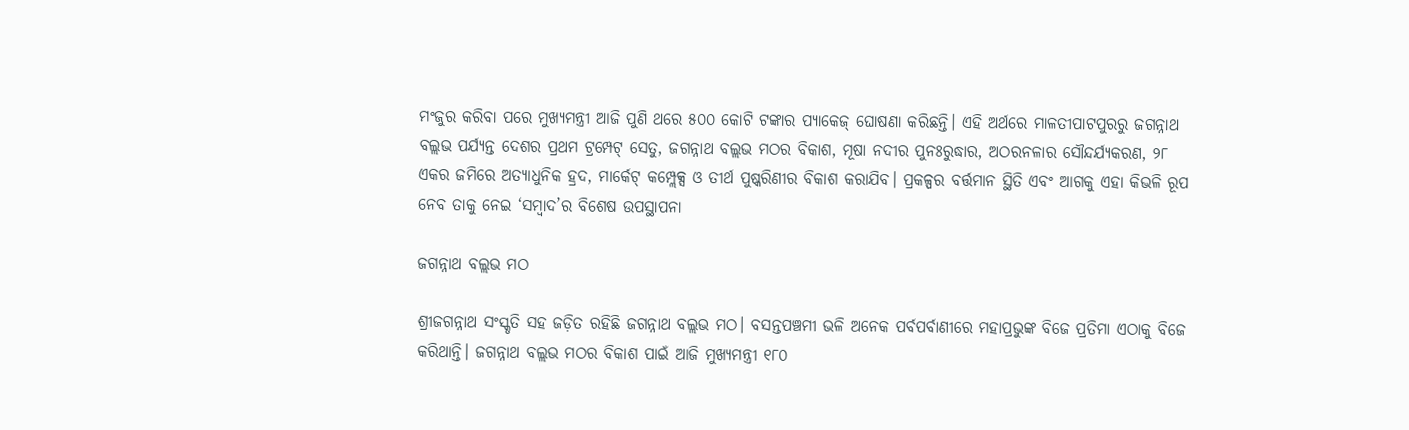ମଂଜୁର କରିବା ପରେ ମୁଖ୍ୟମନ୍ତ୍ରୀ ଆଜି ପୁଣି ଥରେ ୫୦୦ କୋଟି ଟଙ୍କାର ପ୍ୟାକେଜ୍‌ ଘୋଷଣା କରିଛନ୍ତି। ଏହି ଅର୍ଥରେ ମାଳତୀପାଟପୁରରୁ ଜଗନ୍ନାଥ ବଲ୍ଲଭ ପର୍ଯ୍ୟନ୍ତ ଦେଶର ପ୍ରଥମ ଟ୍ରମ୍ପେଟ୍‌ ସେତୁ, ଜଗନ୍ନାଥ ବଲ୍ଲଭ ମଠର ବିକାଶ, ମୂଷା ନଦୀର ପୁନଃରୁଦ୍ଧାର, ଅଠରନଳାର ସୌନ୍ଦର୍ଯ୍ୟକରଣ, ୨୮ ଏକର ଜମିରେ ଅତ୍ୟାଧୁନିକ ହ୍ରଦ, ମାର୍କେଟ୍‌ କମ୍ପ୍ଲେକ୍ସ ଓ ତୀର୍ଥ ପୁଷ୍କରିଣୀର ବିକାଶ କରାଯିବ। ପ୍ରକଳ୍ପର ବର୍ତ୍ତମାନ ସ୍ଥିତି ଏବଂ ଆଗକୁ ଏହା କିଭଳି ରୂପ ନେବ ତାକୁ ନେଇ ‘ସମ୍ବାଦ’ର ବିଶେଷ ଉପସ୍ଥାପନା

ଜଗନ୍ନାଥ ବଲ୍ଲଭ ମଠ

ଶ୍ରୀଜଗନ୍ନାଥ ସଂସ୍କୃତି ସହ ଜଡ଼ିତ ରହିଛି ଜଗନ୍ନାଥ ବଲ୍ଲଭ ମଠ। ବସନ୍ତପଞ୍ଚମୀ ଭଳି ଅନେକ ପର୍ବପର୍ବାଣୀରେ ମହାପ୍ରଭୁଙ୍କ ବିଜେ ପ୍ରତିମା ଏଠାକୁ ବିଜେ କରିଥାନ୍ତି। ଜଗନ୍ନାଥ ବଲ୍ଲଭ ମଠର ବିକାଶ ପାଇଁ ଆଜି ମୁଖ୍ୟମନ୍ତ୍ରୀ ୧୮୦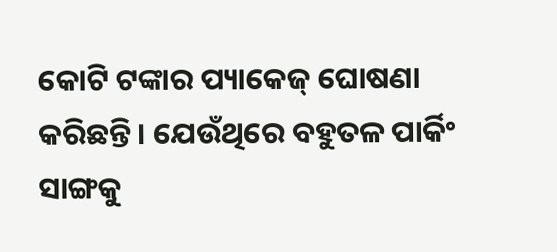କୋଟି ଟଙ୍କାର ପ୍ୟାକେଜ୍ ଘୋଷଣା କରିଛନ୍ତି। ଯେଉଁଥିରେ ବହୁତଳ ପାର୍କିଂ ସାଙ୍ଗକୁ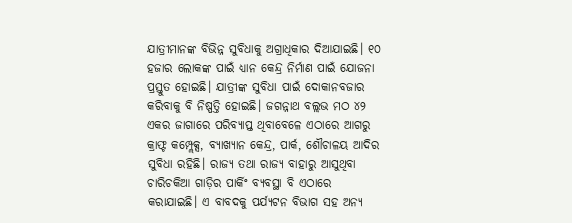ଯାତ୍ରୀମାନଙ୍କ ବିଭିନ୍ନ ସୁବିଧାକୁ ଅଗ୍ରାଧିକାର ଦିଆଯାଇଛି। ୧୦ ହଜାର ଲୋକଙ୍କ ପାଇଁ ଧ୍ୟାନ କେନ୍ଦ୍ର ନିର୍ମାଣ ପାଇଁ ଯୋଜନା ପ୍ରସ୍ତୁତ ହୋଇଛି। ଯାତ୍ରୀଙ୍କ ସୁବିଧା ପାଇଁ ଦୋକାନବଜାର କରିବାକୁ ବି ନିଷ୍ପତ୍ତି ହୋଇଛି। ଜଗନ୍ନାଥ ବଲ୍ଲଭ ମଠ ୪୨ ଏକର ଜାଗାରେ ପରିବ୍ୟାପ୍ତ ଥିବାବେଳେ ଏଠାରେ ଆଗରୁ କ୍ରାଫ୍ଟ କମ୍ପ୍ଲେକ୍ସ, ବ୍ୟାଖ୍ୟାନ କେନ୍ଦ୍ର, ପାର୍କ, ଶୌଚାଳୟ ଆଦିର ସୁବିଧା ରହିଛି। ରାଜ୍ୟ ତଥା ରାଜ୍ୟ ବାହାରୁ ଆସୁଥିବା ଚାରିଚକିଆ ଗାଡ଼ିର ପାର୍କିଂ ବ୍ୟବସ୍ଥା ବି ଏଠାରେ କରାଯାଇଛି। ଏ ବାବଦକୁ ପର୍ଯ୍ୟଟନ ବିଭାଗ ସହ ଅନ୍ୟ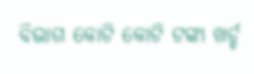ବିଭାଗ କୋଟି କୋଟି ଟଙ୍କା ଖର୍ଚ୍ଚ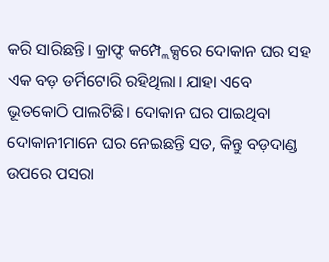କରି ସାରିଛନ୍ତି। କ୍ରାଫ୍ଦ କମ୍ପ୍ଲେକ୍ସରେ ଦୋକାନ ଘର ସହ ଏକ ବଡ଼ ଡର୍ମିଟୋରି ରହିଥିଲା। ଯାହା ଏବେ ଭୂତକୋଠି ପାଲଟିଛି। ଦୋକାନ ଘର ପାଇଥିବା ଦୋକାନୀମାନେ ଘର ନେଇଛନ୍ତି ସତ, କିନ୍ତୁ ବଡ଼ଦାଣ୍ଡ ଉପରେ ପସରା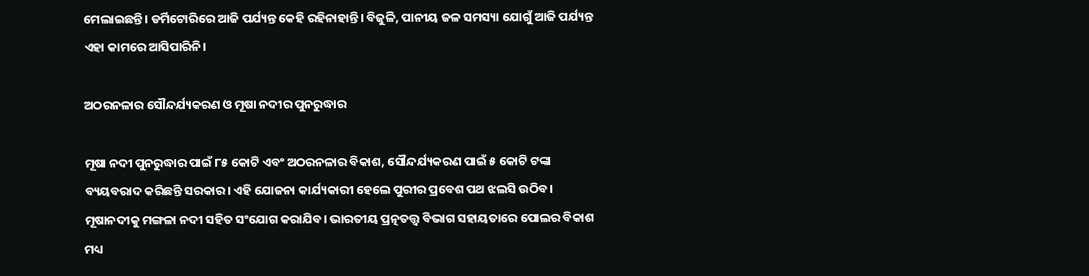ମେଲାଇଛନ୍ତି। ଡର୍ମିଟୋରିରେ ଆଜି ପର୍ଯ୍ୟନ୍ତ କେହି ରହିନାହାନ୍ତି। ବିଜୁଳି, ପାନୀୟ ଜଳ ସମସ୍ୟା ଯୋଗୁଁ ଆଜି ପର୍ଯ୍ୟନ୍ତ ଏହା କାମରେ ଆସିପାରିନି।

ଅଠରନଳାର ସୌନ୍ଦର୍ଯ୍ୟକରଣ ଓ ମୂଷା ନଦୀର ପୁନରୁଦ୍ଧାର

ମୂଷା ନଦୀ ପୁନରୁଦ୍ଧାର ପାଇଁ ୮୫ କୋଟି ଏବଂ ଅଠରନଳାର ବିକାଶ, ସୌନ୍ଦର୍ଯ୍ୟକରଣ ପାଇଁ ୫ କୋଟି ଟଙ୍କା ବ୍ୟୟବରାଦ କରିଛନ୍ତି ସରକାର। ଏହି ଯୋଜନା କାର୍ଯ୍ୟକାରୀ ହେ‌ଲେ ପୁରୀର ପ୍ରବେଶ ପଥ ଝଲସି ଉଠିବ। ମୂଷାନଦୀକୁ ମଙ୍ଗଳା ନଦୀ ସହିତ ସଂଯୋଗ କରାଯିବ। ଭାରତୀୟ ପ୍ରତ୍ନତତ୍ତ୍ବ ବିଭାଗ ସହାୟତାରେ ପୋଲର ବିକାଶ ମଧ୍ୟ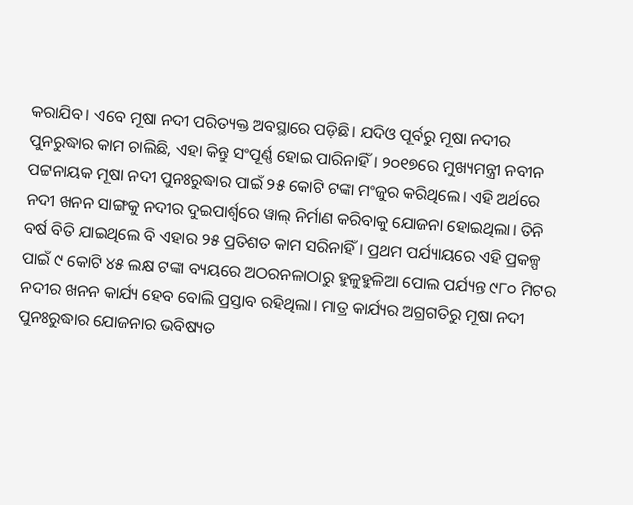କରାଯିବ। ଏବେ ମୂଷା ନଦୀ ପରିତ୍ୟକ୍ତ ଅବସ୍ଥାରେ ପଡ଼ିଛି। ଯଦିଓ ପୂର୍ବରୁ ମୂଷା ନଦୀର ପୁନରୁଦ୍ଧାର କାମ ଚାଲିଛି, ଏହା କିନ୍ତୁ ସଂପୂର୍ଣ୍ଣ ହୋଇ ପାରିନାହିଁ। ୨୦୧୭ରେ ମୁଖ୍ୟମନ୍ତ୍ରୀ ନବୀନ ପଟ୍ଟନାୟକ ମୂଷା ନଦୀ ପୁନଃରୁଦ୍ଧାର ପାଇଁ ୨୫ କୋଟି ଟଙ୍କା ମଂଜୁର କରିଥିଲେ। ଏହି ଅର୍ଥରେ ନଦୀ ଖନନ ସାଙ୍ଗକୁ ନଦୀର ଦୁଇପାର୍ଶ୍ବରେ ୱାଲ୍‌ ନିର୍ମାଣ କରିବାକୁ ଯୋଜନା ହୋଇଥିଲା। ତିନି ବର୍ଷ ବିତି ଯାଇଥିଲେ ବି ଏହାର ୨୫ ପ୍ରତିଶତ କାମ ସରିନାହିଁ। ପ୍ରଥମ ପର୍ଯ୍ୟାୟରେ ଏହି ପ୍ରକଳ୍ପ ପାଇଁ ୯ କୋଟି ୪୫ ଲକ୍ଷ ଟଙ୍କା ବ୍ୟୟରେ ଅଠରନଳାଠାରୁ ହୁଳୁହୁଳିଆ ପୋଲ ପର୍ଯ୍ୟନ୍ତ ୯୮୦ ମିଟର ନଦୀର ଖନନ କାର୍ଯ୍ୟ ହେବ ବୋଲି ପ୍ରସ୍ତାବ ରହିଥିଲା। ମାତ୍ର କାର୍ଯ୍ୟର ଅଗ୍ରଗତିରୁ ମୂଷା ନଦୀ ପୁନଃରୁଦ୍ଧାର ଯୋଜନାର ଭବିଷ୍ୟତ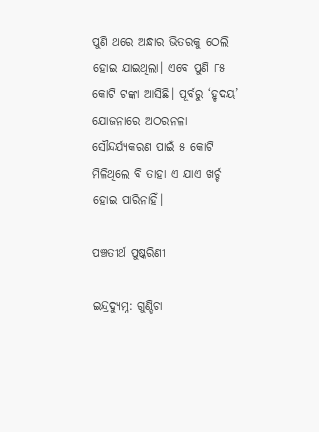ପୁଣି ଥରେ ଅନ୍ଧାର ଭିତରକୁ ଠେଲି ହୋଇ ଯାଇଥିଲା। ଏବେ ପୁଣି ୮୫ କୋଟି ଟଙ୍କା ଆସିଛି। ପୂର୍ବରୁ ‘ହୃଦୟ’ ଯୋଜନାରେ ଅଠରନଳା ସୌନ୍ଦର୍ଯ୍ୟକରଣ ପାଇଁ ୫ କୋଟି ମିଳିଥିଲେ ବି ତାହା ଏ ଯାଏ ଖର୍ଚ୍ଚ ହୋଇ ପାରିନାହିଁ।

ପଞ୍ଚତୀର୍ଥ ପୁଷ୍କରିଣୀ

ଇନ୍ଦ୍ରଦ୍ୟୁମ୍ନ: ଗୁଣ୍ଡିଚା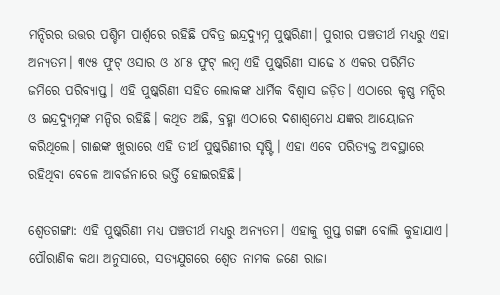ମନ୍ଦିରର ଉତ୍ତର ପଶ୍ଚିମ ପାର୍ଶ୍ବରେ ରହିଛି ପବିତ୍ର ଇନ୍ଦ୍ରଦ୍ୟୁମ୍ନ ପୁଷ୍କରିଣୀ। ପୁରୀର ପଞ୍ଚତୀର୍ଥ ମଧ୍ୟରୁ ଏହା ଅନ୍ୟତମ। ୩୯୫ ଫୁଟ୍‌ ଓସାର ଓ ୪୮୫ ଫୁଟ୍‌ ଲମ୍ବ ଏହି ପୁଷ୍କରିଣୀ ସାଢେ ୪ ଏକର ପରିମିତ ଜମିରେ ପରିବ୍ୟାପ୍ତ। ଏହି ପୁଷ୍କରିଣୀ ସହିତ ଲୋକଙ୍କ ଧାର୍ମିକ ବିଶ୍ବାସ ଜଡ଼ିତ। ଏଠାରେ କୃଷ୍ଣ ମନ୍ଦିର ଓ ଇନ୍ଦ୍ରଦ୍ୟୁମ୍ନଙ୍କ ମନ୍ଦିର ରହିଛି। କଥିତ ଅଛି, ବ୍ରହ୍ମା ଏଠାରେ ଦଶାଶ୍ବମେଧ ଯଜ୍ଞର ଆ‌ୟୋଜନ କରିଥିଲେ। ଗାଈଙ୍କ ଖୁରାରେ ଏହି ତୀର୍ଥ ପୁଷ୍କରିଣୀର ସୃଷ୍ଟି। ଏହା ଏବେ ପରିତ୍ୟକ୍ତ ଅବସ୍ଥାରେ ରହିଥିବା ବେଳେ ଆବର୍ଜନାରେ ଭର୍ତ୍ତି ହୋଇରହିଛି।

ଶ୍ବେତଗଙ୍ଗା: ଏହି ପୁଷ୍କରିଣୀ ମଧ୍ୟ ପଞ୍ଚତୀର୍ଥ ମଧ୍ୟରୁ ଅନ୍ୟତମ। ଏହାକୁ ଗୁପ୍ତ ଗଙ୍ଗା ବୋଲି କୁହାଯାଏ। ପୌରାଣିକ କଥା ଅନୁସାରେ, ସତ୍ୟଯୁଗରେ ଶ୍ବେତ ନାମକ ଜଣେ ରାଜା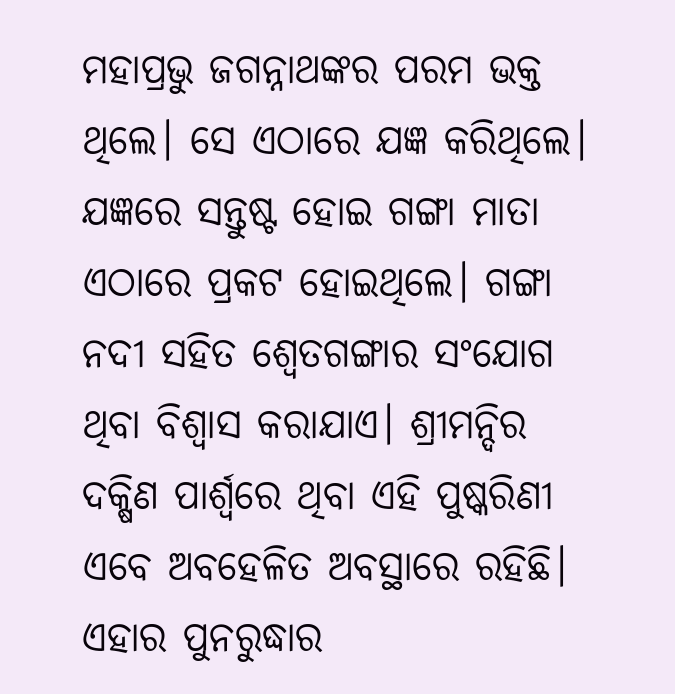ମହାପ୍ରଭୁ ଜଗନ୍ନାଥଙ୍କର ପରମ ଭକ୍ତ ଥିଲେ। ‌‌ସେ ଏଠାରେ ଯଜ୍ଞ କରିଥିଲେ। ଯଜ୍ଞରେ ସନ୍ତୁଷ୍ଟ ହୋଇ ଗଙ୍ଗା ମାତା ଏଠାରେ ପ୍ରକଟ ହୋଇଥିଲେ। ଗଙ୍ଗ‌ା ନଦୀ ସହିତ ଶ୍ବେତଗଙ୍ଗାର ସଂଯୋଗ ଥିବା ବିଶ୍ବାସ କରାଯାଏ। ଶ୍ରୀମନ୍ଦିର ଦକ୍ଷିଣ ପାର୍ଶ୍ବରେ ଥିବା ଏହି ପୁଷ୍କରିଣୀ ଏବେ ଅବହେଳିତ ଅବସ୍ଥାରେ ରହିଛି। ଏହାର ପୁନରୁଦ୍ଧାର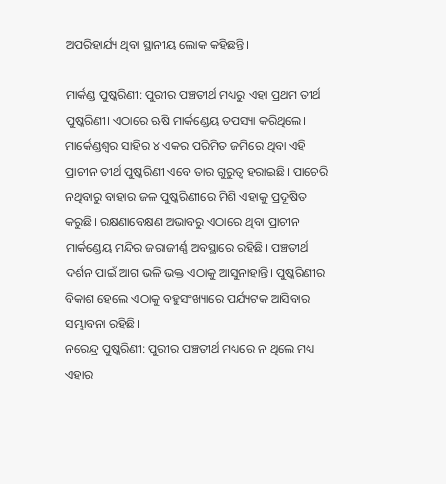ଅପରିହାର୍ଯ୍ୟ ଥିବା ସ୍ଥାନୀୟ ଲୋକ କହିଛନ୍ତି।

ମାର୍କଣ୍ଡ ପୁଷ୍କରିଣୀ: ପୁରୀର ପଞ୍ଚତୀର୍ଥ ମଧ୍ୟରୁ ଏହା ପ୍ରଥମ ତୀର୍ଥ ପୁଷ୍କରିଣୀ। ଏଠାରେ ଋଷି ମାର୍କଣ୍ଡେୟ ତପସ୍ୟା କରିଥିଲେ। ମାର୍କେଣ୍ଡଶ୍ବର ସାହିର ୪ ଏକର ପରିମିତ ଜମିରେ ଥିବା ଏହି ପ୍ରାଚୀନ ତୀର୍ଥ ପୁଷ୍କରିଣୀ ଏବେ ତାର ଗୁରୁତ୍ବ ହରାଇଛି। ପାଚେରି ନଥିବାରୁ ବାହାର ଜଳ ପୁଷ୍କରିଣୀରେ ମିଶି ଏହାକୁ ପ୍ରଦୂଷିତ କରୁଛି। ରକ୍ଷଣାବେକ୍ଷଣ ଅଭାବରୁ ଏଠାରେ ଥିବା ପ୍ରାଚୀନ ମାର୍କଣ୍ଡେୟ ମନ୍ଦିର ଜରାଜୀର୍ଣ୍ଣ ଅବସ୍ଥାରେ ରହିଛି। ପଞ୍ଚତୀର୍ଥ ଦର୍ଶନ ପାଇଁ ଆଗ ଭଳି ଭକ୍ତ ଏଠାକୁ ଆସୁନାହାନ୍ତି। ପୁଷ୍କରିଣୀର ବିକାଶ ହେ‌‌ଲେ ଏଠାକୁ ବହୁସଂଖ୍ୟାରେ ପର୍ଯ୍ୟଟକ ଆସିବାର ସମ୍ଭାବନା ରହିଛି।
ନରେନ୍ଦ୍ର ପୁଷ୍କରିଣୀ: ପୁରୀର ପଞ୍ଚତୀର୍ଥ ମଧ୍ୟରେ ନ ଥିଲେ ମଧ୍ୟ ଏହାର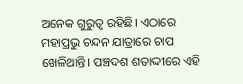ଅନେକ ଗୁରୁତ୍ବ ରହିଛି। ଏଠାରେ ମହାପ୍ରଭୁ ଚନ୍ଦନ ଯାତ୍ରାରେ ଚାପ ଖେଳିଥାନ୍ତି। ପଞ୍ଚଦଶ ଶତାଦ୍ଦୀରେ ଏହି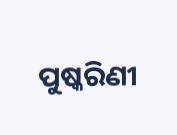ପୁଷ୍କରିଣୀ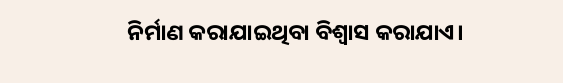ନିର୍ମାଣ କରାଯାଇଥିବା ବିଶ୍ବାସ କରାଯାଏ।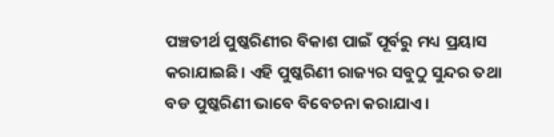ପଞ୍ଚତୀର୍ଥ ପୁଷ୍କରିଣୀର ବିକାଶ ପାଇଁ ପୂର୍ବରୁ ମଧ୍ୟ ପ୍ରୟାସ କରାଯାଇଛି। ଏହି ପୁଷ୍କରିଣୀ ରାଜ୍ୟର ସବୁଠୁ ସୁନ୍ଦର ତଥା ବଡ ପୁଷ୍କରିଣୀ ଭାବେ ବିବେଚନା କରାଯାଏ।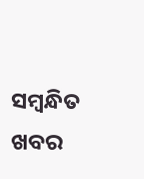ସମ୍ବନ୍ଧିତ ଖବର